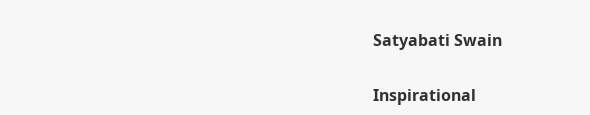Satyabati Swain

Inspirational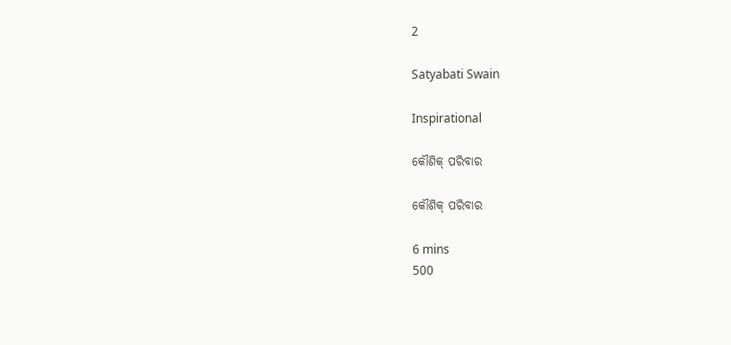2

Satyabati Swain

Inspirational

କୌଶିକ୍ ପରିବାର

କୌଶିକ୍ ପରିବାର

6 mins
500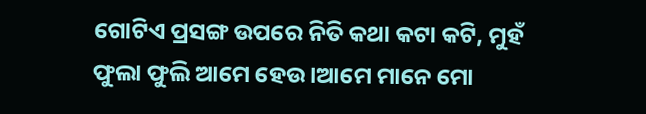ଗୋଟିଏ ପ୍ରସଙ୍ଗ ଉପରେ ନିତି କଥା କଟା କଟି, ମୁହଁ ଫୁଲା ଫୁଲି ଆମେ ହେଉ।ଆମେ ମାନେ ମୋ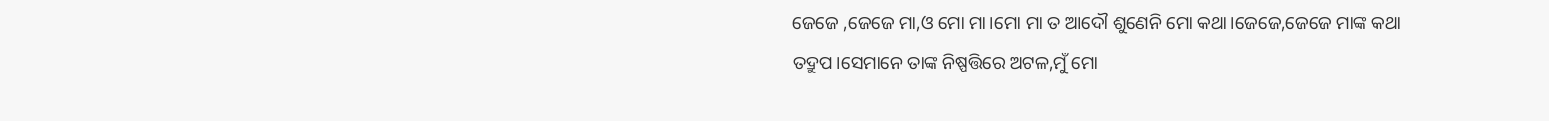ଜେଜେ ,ଜେଜେ ମା,ଓ ମୋ ମା।ମୋ ମା ତ ଆଦୌ ଶୁଣେନି ମୋ କଥା।ଜେଜେ,ଜେଜେ ମାଙ୍କ କଥା ତଦ୍ରୁପ।ସେମାନେ ତାଙ୍କ ନିଷ୍ପତ୍ତିରେ ଅଟଳ,ମୁଁ ମୋ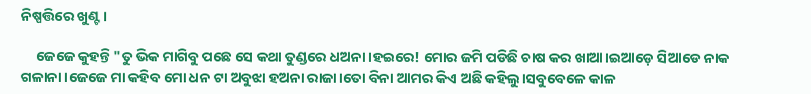ନିଷ୍ପତ୍ତିରେ ଖୁଣ୍ଟ।

     ଜେଜେ କୁହନ୍ତି "ତୁ ଭିକ ମାଗିବୁ ପଛେ ସେ କଥା ତୁଣ୍ଡରେ ଧଅନା।ହଇରେ! ମୋର ଜମି ପଡିଛି ଚାଷ କର ଖାଆ।ଇଆଡ଼େ ସିଆଡେ ନାକ ଗଳାନା।ଜେଜେ ମା କହିବ ମୋ ଧନ ଟା ଅବୁଝା ହଅନା ରାଜା।ତୋ ବିନା ଆମର କିଏ ଅଛି କହିଲୁ।ସବୁବେଳେ କାଳ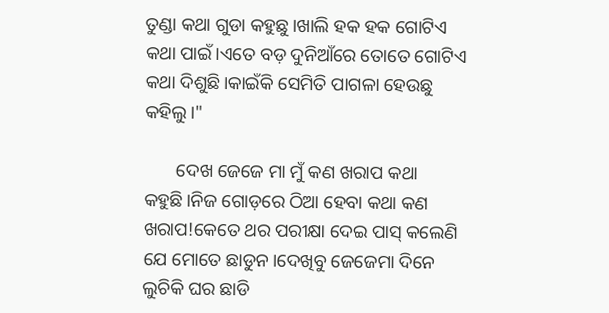ତୁଣ୍ଡା କଥା ଗୁଡା କହୁଛୁ।ଖାଲି ହକ ହକ ଗୋଟିଏ କଥା ପାଇଁ।ଏତେ ବଡ଼ ଦୁନିଆଁରେ ତୋତେ ଗୋଟିଏ କଥା ଦିଶୁଛି।କାଇଁକି ସେମିତି ପାଗଳା ହେଉଛୁ କହିଲୁ।"

       ଦେଖ ଜେଜେ ମା ମୁଁ କଣ ଖରାପ କଥା କହୁଛି।ନିଜ ଗୋଡ଼ରେ ଠିଆ ହେବା କଥା କଣ ଖରାପ!କେତେ ଥର ପରୀକ୍ଷା ଦେଇ ପାସ୍ କଲେଣି ଯେ ମୋତେ ଛାଡୁନ।ଦେଖିବୁ ଜେଜେମା ଦିନେ ଲୁଚିକି ଘର ଛାଡି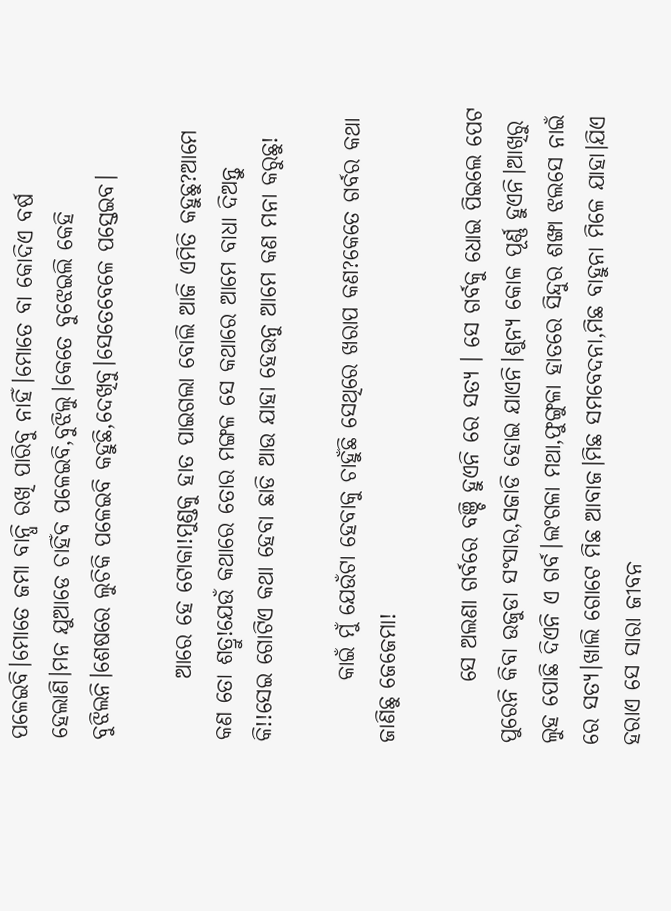ପଳେଇବି।ମୋତେ ଜମା ବାନ୍ଧି ରଖି ପାରିବୁ ନାହିଁ।ମୋତେ ବା କୋଦିଏ ବର୍ଷ ହେଲାଣି।ମନ ଯୁଆଡେ ଚାହିଁବ ପଳେଇବି,ବୁଝିଲୁ।କେତେ ବୁଝେଇଲି କେହି ବୁଝିଲନି।ଶେଷରେ ଲୁଚିକି ପଳେଇବି କହୁଛି,ଦେଖିବୁ।ସେତେବେଳେ ପସ୍ତେଇବ।

       ଆରେ ହେ ଟୋକା!ମୁଣ୍ଡକୁ ହାତ ପାଇଗଲା ବୋଲି ଆଜି ଏମିତି କହୁଛୁ?ଆମେ କଣ ତୋ ଶତ୍ରୁ!ଯେଉଁ କଥାରେ ତୋର ମଙ୍ଗଳ ସେ କଥାରେ ଆମେ ବାଧା ଦିଅନ୍ତୁ କି!!ସେଇ ଗୋଟିଏ କଥା ହେବା ଛାଡି ଆଉ ଯାହା ହେଉନୁ ଆମେ କଣ ମନା କରୁଛୁ!

       କାଇଁ ମୁଁ ଯେଉଁଟା ହେବାକୁ ଚାହୁଁଛି ସେଥିରେ ଖରାପ କଣ?କେତେ ଗର୍ବର କଥା ଜାଣିଛୁ ଜେଜେମା!

       ସେ ଅଲଣା ଗର୍ବରେ ବଞ୍ଚି ହୁଏନି ରେ ସତ୍ୟ । ସେ ଗର୍ବକୁ ଧୋଇ ପିଇଲେ ପେଟ ପୁରେନି କିବା ଉଜୁଡା ସଂସାର,ସଜାଡି ହୋଇ ଯାଏନି।ଶୁନ୍ୟ କୋଳ ପୂର୍ଣ୍ଣ ହୁଏନି।ଆଖିରୁ ଲୁହ ପୋଛି ଦିଏନି ଏ ଗର୍ବ।ଲଂଗଳା ମଥା,ଫୁଙ୍ଗୁଳା ହାତରେ ସିନ୍ଦୁର ଶଙ୍ଖା ଝଲସେ ନାଇଁ ରେ ସତ୍ୟ।ଖାଲି ଗୋଟେ ମିଛ ଆବାଜ।ମିଛ ସମବେଦନା,ମିଛ ବାହୁନା ମିଳେ ଯାହା।ଯିଏ ହରାଏ ସେ ସାରା ଜୀବନ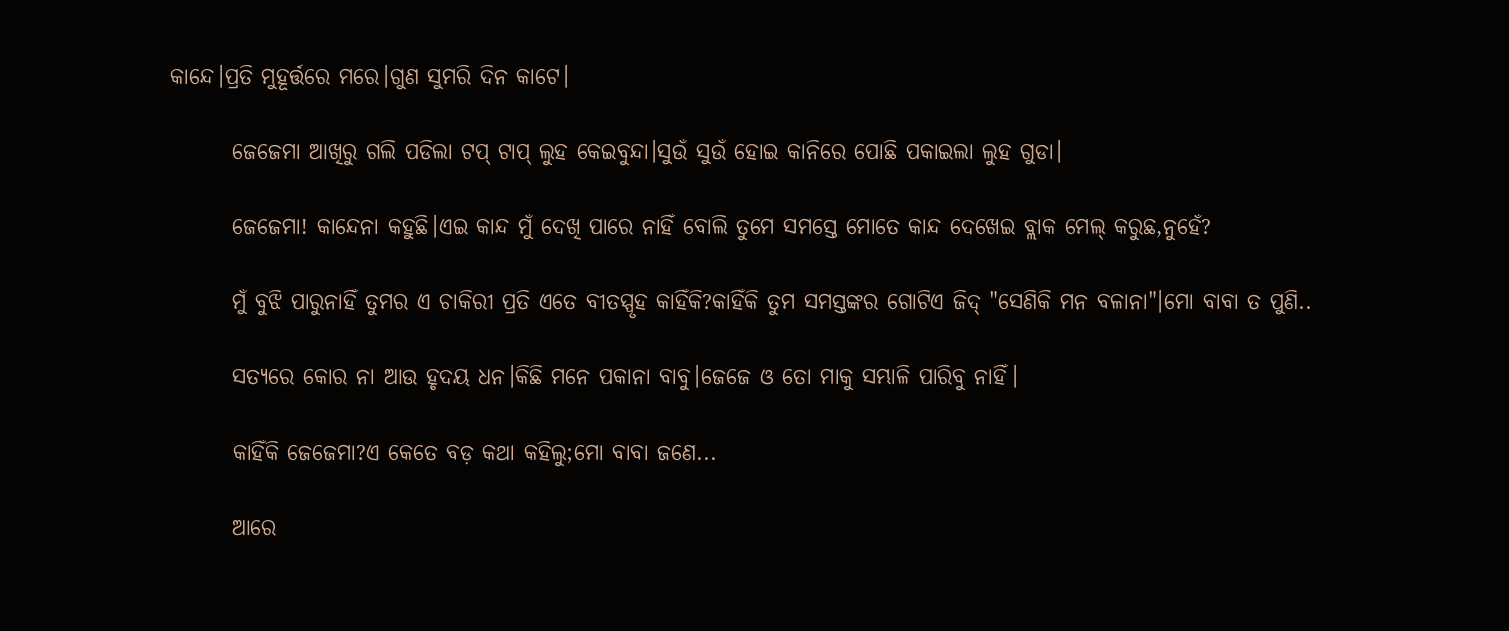କାନ୍ଦେ।ପ୍ରତି ମୁହୂର୍ତ୍ତରେ ମରେ।ଗୁଣ ସୁମରି ଦିନ କାଟେ।

       ଜେଜେମା ଆଖିରୁ ଗଲି ପଡିଲା ଟପ୍ ଟାପ୍ ଲୁହ କେଇବୁନ୍ଦା।ସୁଉଁ ସୁଉଁ ହୋଇ କାନିରେ ପୋଛି ପକାଇଲା ଲୁହ ଗୁଡା।

       ଜେଜେମା! କାନ୍ଦେନା କହୁଛି।ଏଇ କାନ୍ଦ ମୁଁ ଦେଖି ପାରେ ନାହିଁ ବୋଲି ତୁମେ ସମସ୍ତେ ମୋତେ କାନ୍ଦ ଦେଖେଇ ବ୍ଲାକ ମେଲ୍ କରୁଛ,ନୁହେଁ?

       ମୁଁ ବୁଝି ପାରୁନାହିଁ ତୁମର ଏ ଚାକିରୀ ପ୍ରତି ଏତେ ବୀତସ୍ପୃହ କାହିଁକି?କାହିଁକି ତୁମ ସମସ୍ତଙ୍କର ଗୋଟିଏ ଜିଦ୍ "ସେଣିକି ମନ ବଳାନା"।ମୋ ବାବା ତ ପୁଣି..

       ସତ୍ୟରେ କୋର ନା ଆଉ ହୃଦୟ ଧନ।କିଛି ମନେ ପକାନା ବାବୁ।ଜେଜେ ଓ ତୋ ମାକୁ ସମ୍ଭାଳି ପାରିବୁ ନାହିଁ।

       କାହିଁକି ଜେଜେମା?ଏ କେତେ ବଡ଼ କଥା କହିଲୁ;ମୋ ବାବା ଜଣେ...

       ଆରେ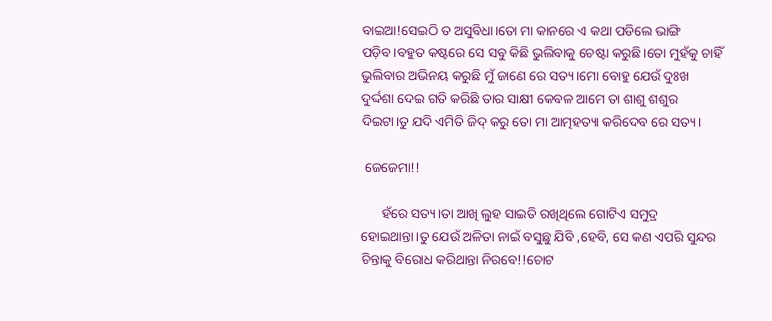ବାଇଆ!ସେଇଠି ତ ଅସୁବିଧା।ତୋ ମା କାନରେ ଏ କଥା ପଡିଲେ ଭାଙ୍ଗି ପଡ଼ିବ।ବହୁତ କଷ୍ଟରେ ସେ ସବୁ କିଛି ଭୁଲିବାକୁ ଚେଷ୍ଟା କରୁଛି।ତୋ ମୁହଁକୁ ଚାହିଁ ଭୁଲିବାର ଅଭିନୟ କରୁଛି ମୁଁ ଜାଣେ ରେ ସତ୍ୟ।ମୋ ବୋହୁ ଯେଉଁ ଦୁଃଖ ଦୁର୍ଦ୍ଦଶା ଦେଇ ଗତି କରିଛି ତାର ସାକ୍ଷୀ କେବଳ ଆମେ ତା ଶାଶୁ ଶଶୁର ଦିଇଟା।ତୁ ଯଦି ଏମିତି ଜିଦ୍ କରୁ ତୋ ମା ଆତ୍ମହତ୍ୟା କରିଦେବ ରେ ସତ୍ୟ।

 ଜେଜେମା!!

      ହଁରେ ସତ୍ୟ।ତା ଆଖି ଲୁହ ସାଇତି ରଖିଥିଲେ ଗୋଟିଏ ସମୁଦ୍ର ହୋଇଥାନ୍ତା।ତୁ ଯେଉଁ ଅଳିତା ନାଇଁ ବସୁଛୁ ଯିବି ,ହେବି, ସେ କଣ ଏପରି ସୁନ୍ଦର ଚିନ୍ତାକୁ ବିରୋଧ କରିଥାନ୍ତା ନିରବେ!!ଚୋଟ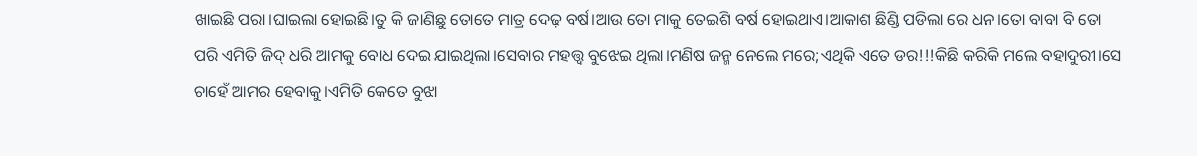ଖାଇଛି ପରା।ଘାଇଲା ହୋଇଛି।ତୁ କି ଜାଣିଛୁ ତୋତେ ମାତ୍ର ଦେଢ଼ ବର୍ଷ।ଆଉ ତୋ ମାକୁ ତେଇଶି ବର୍ଷ ହୋଇଥାଏ।ଆକାଶ ଛିଣ୍ଡି ପଡିଲା ରେ ଧନ।ତୋ ବାବା ବି ତୋ ପରି ଏମିତି ଜିଦ୍ ଧରି ଆମକୁ ବୋଧ ଦେଇ ଯାଇଥିଲା।ସେବାର ମହତ୍ତ୍ୱ ବୁଝେଇ ଥିଲା।ମଣିଷ ଜନ୍ମ ନେଲେ ମରେ;ଏଥିକି ଏତେ ଡର!!!କିଛି କରିକି ମଲେ ବହାଦୁରୀ।ସେ ଚାହେଁ ଆମର ହେବାକୁ।ଏମିତି କେତେ ବୁଝା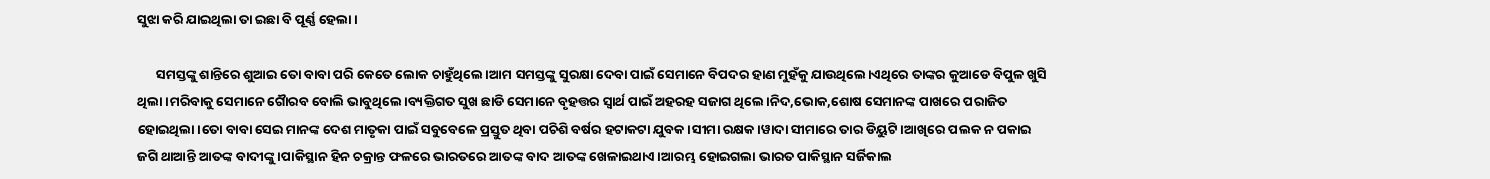ସୁଝା କରି ଯାଇଥିଲା ତା ଇଛା ବି ପୂର୍ଣ୍ଣ ହେଲା।

      ସମସ୍ତଙ୍କୁ ଶାନ୍ତିରେ ଶୁଆଇ ତୋ ବାବା ପରି କେତେ ଲୋକ ଚାହୁଁଥିଲେ।ଆମ ସମସ୍ତଙ୍କୁ ସୁରକ୍ଷା ଦେବା ପାଇଁ ସେମାନେ ବିପଦର ହାଣ ମୁହଁକୁ ଯାଉଥିଲେ।ଏଥିରେ ତାଙ୍କର କୁଆଡେ ବିପୁଳ ଖୁସି ଥିଲା।ମରିବାକୁ ସେମାନେ ଗୋୖରବ ବୋଲି ଭାବୁଥିଲେ।ବ୍ୟକ୍ତିଗତ ସୁଖ ଛାଡି ସେମାନେ ବୃହତ୍ତର ସ୍ୱାର୍ଥ ପାଇଁ ଅହରହ ସଜାଗ ଥିଲେ।ନିଦ,ଭୋକ,ଶୋଷ ସେମାନଙ୍କ ପାଖରେ ପରାଜିତ ହୋଇଥିଲା।ତୋ ବାବା ସେଇ ମାନଙ୍କ ଦେଶ ମାତୃକା ପାଇଁ ସବୁବେଳେ ପ୍ରସ୍ତୁତ ଥିବା ପଚିଶି ବର୍ଷର ହଟାକଟା ଯୁବକ।ସୀମା ରକ୍ଷକ।ୱାଦା ସୀମାରେ ତାର ଡିୟୁଟି ।ଆଖିରେ ପଲକ ନ ପକାଇ ଜଗି ଥାଆନ୍ତି ଆତଙ୍କ ବାଦୀଙ୍କୁ।ପାକିସ୍ଥାନ ହିନ ଚକ୍ରାନ୍ତ ଫଳରେ ଭାରତରେ ଆତଙ୍କ ବାଦ ଆତଙ୍କ ଖେଳାଇଥାଏ।ଆରମ୍ଭ ହୋଇଗଲା ଭାରତ ପାକିସ୍ଥାନ ସର୍ଜିକାଲ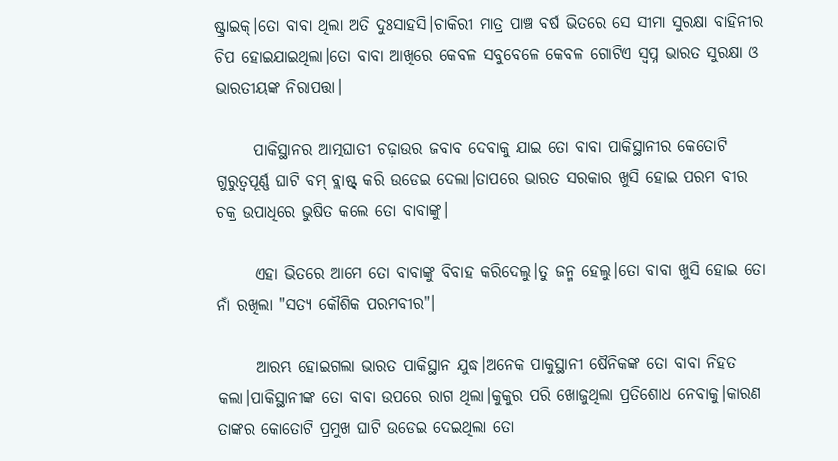ଷ୍ଟ୍ରାଇକ୍।ତୋ ବାବା ଥିଲା ଅତି ଦୁଃସାହସି।ଚାକିରୀ ମାତ୍ର ପାଞ୍ଚ ବର୍ଷ ଭିତରେ ସେ ସୀମା ସୁରକ୍ଷା ବାହିନୀର ଚିପ ହୋଇଯାଇଥିଲା।ତୋ ବାବା ଆଖିରେ କେବଳ ସବୁବେଳେ କେବଳ ଗୋଟିଏ ସ୍ବପ୍ନ ଭାରତ ସୁରକ୍ଷା ଓ ଭାରତୀୟଙ୍କ ନିରାପତ୍ତା।

      ପାକିସ୍ଥାନର ଆତ୍ମଘାତୀ ଚଢ଼ାଉର ଜବାବ ଦେବାକୁ ଯାଇ ତୋ ବାବା ପାକିସ୍ଥାନୀର କେତୋଟି ଗୁରୁତ୍ୱପୂର୍ଣ୍ଣ ଘାଟି ବମ୍ ବ୍ଲାଷ୍ଟ୍ କରି ଉଡେଇ ଦେଲା।ତାପରେ ଭାରତ ସରକାର ଖୁସି ହୋଇ ପରମ ବୀର ଚକ୍ର ଉପାଧିରେ ଭୁଷିତ କଲେ ତୋ ବାବାଙ୍କୁ।

      ଏହା ଭିତରେ ଆମେ ତୋ ବାବାଙ୍କୁ ବିବାହ କରିଦେଲୁ।ତୁ ଜନ୍ମ ହେଲୁ।ତୋ ବାବା ଖୁସି ହୋଇ ତୋ ନାଁ ରଖିଲା "ସତ୍ୟ କୌଶିକ ପରମବୀର"।

      ଆରମ୍ଭ ହୋଇଗଲା ଭାରତ ପାକିସ୍ଥାନ ଯୁଦ୍ଧ।ଅନେକ ପାକୁସ୍ଥାନୀ ଷୈନିକଙ୍କ ତୋ ବାବା ନିହତ କଲା।ପାକିସ୍ଥାନୀଙ୍କ ତୋ ବାବା ଉପରେ ରାଗ ଥିଲା।କୁକୁର ପରି ଖୋଜୁଥିଲା ପ୍ରତିଶୋଧ ନେବାକୁ।କାରଣ ତାଙ୍କର କୋତୋଟି ପ୍ରମୁଖ ଘାଟି ଉଡେଇ ଦେଇଥିଲା ତୋ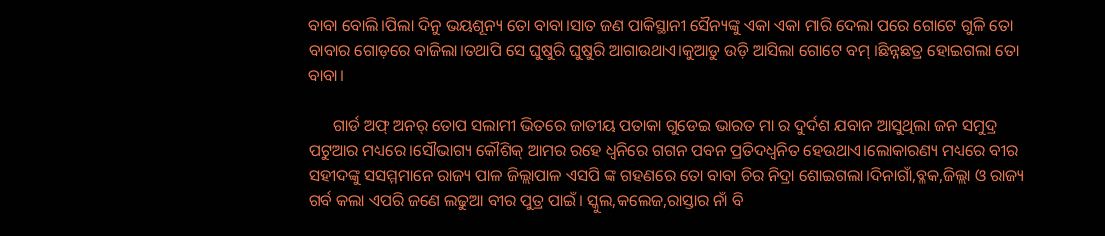ବାବା ବୋଲି।ପିଲା ଦିନୁ ଭୟଶୂନ୍ୟ ତୋ ବାବା।ସାତ ଜଣ ପାକିସ୍ଥାନୀ ସୈନ୍ୟଙ୍କୁ ଏକା ଏକା ମାରି ଦେଲା ପରେ ଗୋଟେ ଗୁଳି ତୋ ବାବାର ଗୋଡ଼ରେ ବାଜିଲା।ତଥାପି ସେ ଘୁଷୁରି ଘୁଷୁରି ଆଗାଉଥାଏ।କୁଆଡୁ ଉଡ଼ି ଆସିଲା ଗୋଟେ ବମ୍ ।ଛିନ୍ନଛତ୍ର ହୋଇଗଲା ତୋ ବାବା।

      ଗାର୍ଡ ଅଫ୍ ଅନର୍ ତୋପ ସଲାମୀ ଭିତରେ ଜାତୀୟ ପତାକା ଗୁଡେଇ ଭାରତ ମା ର ଦୁର୍ଦଶ ଯବାନ ଆସୁଥିଲା ଜନ ସମୁଦ୍ର ପଟୁଆର ମଧ୍ୟରେ।ସୌଭାଗ୍ୟ କୌଶିକ୍ ଆମର ରହେ ଧ୍ୱନିରେ ଗଗନ ପବନ ପ୍ରତିଦଧ୍ବନିତ ହେଉଥାଏ।ଲୋକାରଣ୍ୟ ମଧ୍ୟରେ ବୀର ସହୀଦଙ୍କୁ ସସମ୍ମମାନେ ରାଜ୍ୟ ପାଳ ଜିଲ୍ଲାପାଳ ଏସପି ଙ୍କ ଗହଣରେ ତୋ ବାବା ଚିର ନିଦ୍ରା ଶୋଇଗଲା।ଦିନାଗାଁ,ବ୍ଳକ,ଜିଲ୍ଲା ଓ ରାଜ୍ୟ ଗର୍ବ କଲା ଏପରି ଜଣେ ଲଢୁଆ ବୀର ପୁତ୍ର ପାଇଁ। ସ୍କୁଲ,କଲେଜ,ରାସ୍ତାର ନାଁ ବି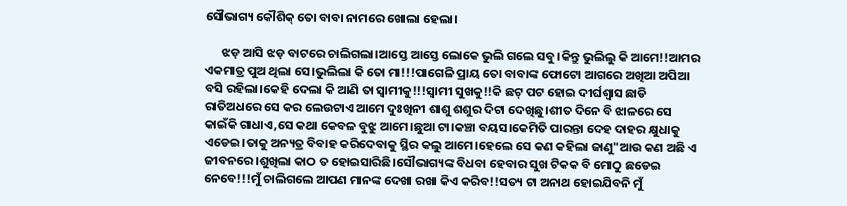ସୌଭାଗ୍ୟ କୌଶିକ୍ ତୋ ବାବା ନାମରେ ଖୋଲା ହେଲା।

      ଝଡ଼ ଆସି ଝଡ଼ ବାଟରେ ଚାଲିଗଲା।ଆସ୍ତେ ଆସ୍ତେ ଲୋକେ ଭୁଲି ଗଲେ ସବୁ।କିନ୍ତୁ ଭୁଲିଲୁ କି ଆମେ!!ଆମର ଏକମାତ୍ର ପୁଅ ଥିଲା ସେ।ଭୁଲିଲା କି ତୋ ମା!!!ପାଗେଳି ପ୍ରାୟ ତୋ ବାବାଙ୍କ ଫୋଟୋ ଆଗରେ ଅଖିଆ ଅପିଆ ବସି ରହିଲା।କେହି ଦେଲା କି ଆଣି ତା ସ୍ୱାମୀକୁ!!!ସ୍ୱାମୀ ସୁଖକୁ!!କି ଛଟ୍ ପଟ ହୋଇ ଦୀର୍ଘଶ୍ଵାସ ଛାଡି ରାତିଅଧରେ ସେ କର ଲେଉଟାଏ ଆମେ ଦୁଃଖିନୀ ଶାଶୁ ଶଶୁର ଦିଟା ଦେଖିଛୁ।ଶୀତ ଦିନେ ବି ଝାଳରେ ସେ କାଇଁକି ଗାଧାଏ,ସେ କଥା କେବଳ ବୁଝୁ ଆମେ।ଛୁଆ ଟା।କଞ୍ଚା ବୟସ।କେମିତି ପାରନ୍ତା ଦେହ ଦାହର କ୍ଷୁଧାକୁ ଏଡେଇ।ତାକୁ ଅନ୍ୟତ୍ର ବିବାହ କରିଦେବାକୁ ସ୍ଥିର କଲୁ ଆମେ।ହେଲେ ସେ କଣ କହିଲା ଜାଣୁ"ଆଉ କଣ ଅଛି ଏ ଜୀବନରେ।ଶୁଖିଲା କାଠ ତ ହୋଇସାରିଛି।ସୌଭାଗ୍ୟଙ୍କ ବିଧବା ହେବାର ସୁଖ ଟିକକ ବି ମୋଠୁ ଛଡେଇ ନେବେ!!!ମୁଁ ଚାଲିଗଲେ ଆପଣ ମାନଙ୍କ ଦେଖା ରଖା କିଏ କରିବ!!ସତ୍ୟ ଟା ଅନାଥ ହୋଇଯିବନି ମୁଁ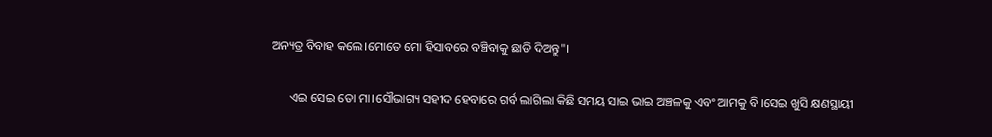ଅନ୍ୟତ୍ର ବିବାହ କଲେ।ମୋତେ ମୋ ହିସାବରେ ବଞ୍ଚିବାକୁ ଛାଡି ଦିଅନ୍ତୁ"।

      ଏଇ ସେଇ ତୋ ମା।ସୌଭାଗ୍ୟ ସହୀଦ ହେବାରେ ଗର୍ବ ଲାଗିଲା କିଛି ସମୟ ସାଇ ଭାଇ ଅଞ୍ଚଳକୁ ଏବଂ ଆମକୁ ବି।ସେଇ ଖୁସି କ୍ଷଣସ୍ଥାୟୀ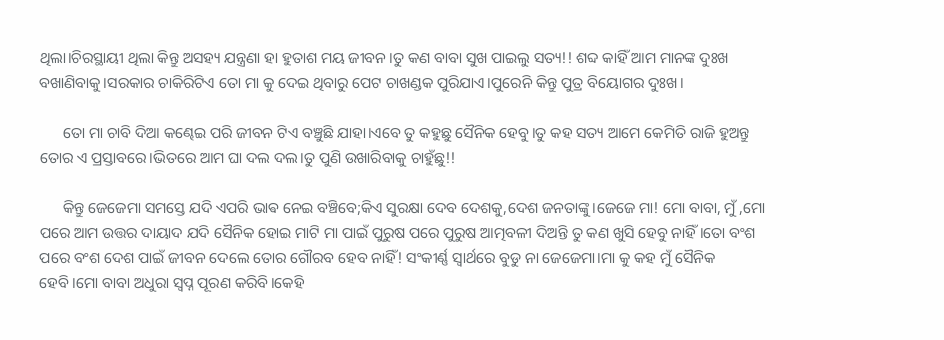ଥିଲା।ଚିରସ୍ଥାୟୀ ଥିଲା କିନ୍ତୁ ଅସହ୍ୟ ଯନ୍ତ୍ରଣା ହା ହୁତାଶ ମୟ ଜୀବନ।ତୁ କଣ ବାବା ସୁଖ ପାଇଲୁ ସତ୍ୟ!! ଶବ୍ଦ କାହିଁ ଆମ ମାନଙ୍କ ଦୁଃଖ ବଖାଣିବାକୁ।ସରକାର ଚାକିରିଟିଏ ତୋ ମା କୁ ଦେଇ ଥିବାରୁ ପେଟ ଚାଖଣ୍ଡକ ପୁରିଯାଏ।ପୁରେନି କିନ୍ତୁ ପୁତ୍ର ବିୟୋଗର ଦୁଃଖ।

      ତୋ ମା ଚାବି ଦିଆ କଣ୍ଢେଇ ପରି ଜୀବନ ଟିଏ ବଞ୍ଚୁଛି ଯାହା।ଏବେ ତୁ କହୁଛୁ ସୈନିକ ହେବୁ।ତୁ କହ ସତ୍ୟ ଆମେ କେମିତି ରାଜି ହୁଅନ୍ତୁ ତୋର ଏ ପ୍ରସ୍ତାବରେ।ଭିତରେ ଆମ ଘା ଦଲ ଦଲ।ତୁ ପୁଣି ଉଖାରିବାକୁ ଚାହୁଁଛୁ!!

      କିନ୍ତୁ ଜେଜେମା ସମସ୍ତେ ଯଦି ଏପରି ଭାଵ ନେଇ ବଞ୍ଚିବେ;କିଏ ସୁରକ୍ଷା ଦେବ ଦେଶକୁ,ଦେଶ ଜନତାଙ୍କୁ।ଜେଜେ ମା! ମୋ ବାବା, ମୁଁ ,ମୋ ପରେ ଆମ ଉତ୍ତର ଦାୟାଦ ଯଦି ସୈନିକ ହୋଇ ମାଟି ମା ପାଇଁ ପୁରୁଷ ପରେ ପୁରୁଷ ଆତ୍ମବଳୀ ଦିଅନ୍ତି ତୁ କଣ ଖୁସି ହେବୁ ନାହିଁ।ତୋ ବଂଶ ପରେ ବଂଶ ଦେଶ ପାଇଁ ଜୀବନ ଦେଲେ ତୋର ଗୌରବ ହେବ ନାହିଁ! ସଂକୀର୍ଣ୍ଣ ସ୍ୱାର୍ଥରେ ବୁଡୁ ନା ଜେଜେମା।ମା କୁ କହ ମୁଁ ସୈନିକ ହେବି।ମୋ ବାବା ଅଧୁରା ସ୍ବପ୍ନ ପୂରଣ କରିବି।କେହି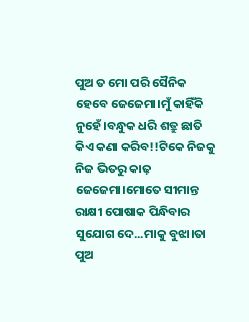ପୁଅ ତ ମୋ ପରି ସୈନିକ ହେବେ ଜେଜେମା।ମୁଁ କାହିଁକି ନୁହେଁ।ବନ୍ଧୁକ ଧରି ଶତ୍ରୁ ଛାତି କିଏ କଣା କରିବ!!ଟିକେ ନିଜକୁ ନିଜ ଭିତରୁ କାଢ଼ ଜେଜେମା।ମୋତେ ସୀମାନ୍ତ ରାକ୍ଷୀ ପୋଷାକ ପିନ୍ଧିବାର ସୁଯୋଗ ଦେ...ମାକୁ ବୁଝା।ତା ପୁଅ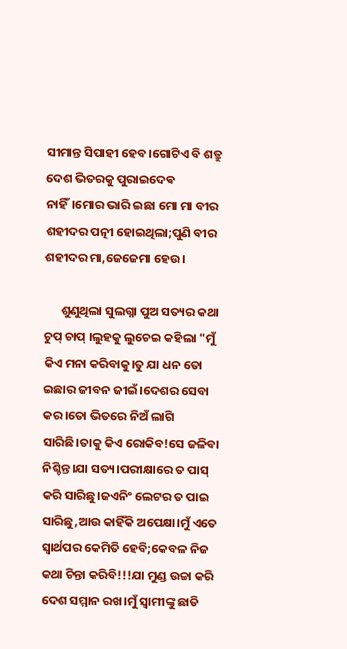ସୀମାନ୍ତ ସିପାହୀ ହେବ।ଗୋଟିଏ ବି ଶତ୍ରୁ ଦେଶ ଭିତରକୁ ପୁରାଇଦେଵ ନାହିଁ।ମୋର ଭାରି ଇଛା ମୋ ମା ବୀର ଶହୀଦର ପତ୍ନୀ ହୋଇଥିଲା;ପୁଣି ବୀର ଶହୀଦର ମା,ଜେଜେମା ହେଉ।

      ଶୁଣୁଥିଲା ସୁଲଗ୍ନା ପୁଅ ସତ୍ୟର କଥା ଚୁପ୍ ଚାପ୍ ।ଲୁହକୁ ଲୁଚେଇ କହିଲା "ମୁଁ କିଏ ମନା କରିବାକୁ।ତୁ ଯା ଧନ ତୋ ଇଛାର ଜୀବନ ଜୀଇଁ।ଦେଶର ସେବା କର।ତୋ ଭିତରେ ନିଅଁ ଲାଗି ସାରିଛି।ତାକୁ କିଏ ରୋକିବ!ସେ ଜଳିବା ନିଶ୍ଚିନ୍ତ।ଯା ସତ୍ୟ।ପରୀକ୍ଷାରେ ତ ପାସ୍ କରି ସାରିଛୁ।ଜଏନିଂ ଲେଟର ତ ପାଇ ସାରିଛୁ,ଆଉ କାହିଁକି ଅପେକ୍ଷା।ମୁଁ ଏତେ ସ୍ୱାର୍ଥପର କେମିତି ହେବି;କେବଳ ନିଜ କଥା ଚିନ୍ତା କରିବି!!!ଯା ମୁଣ୍ଡ ଉଚ୍ଚା କରି ଦେଶ ସମ୍ମାନ ରଖ।ମୁଁ ସ୍ୱାମୀଙ୍କୁ ଛାଡି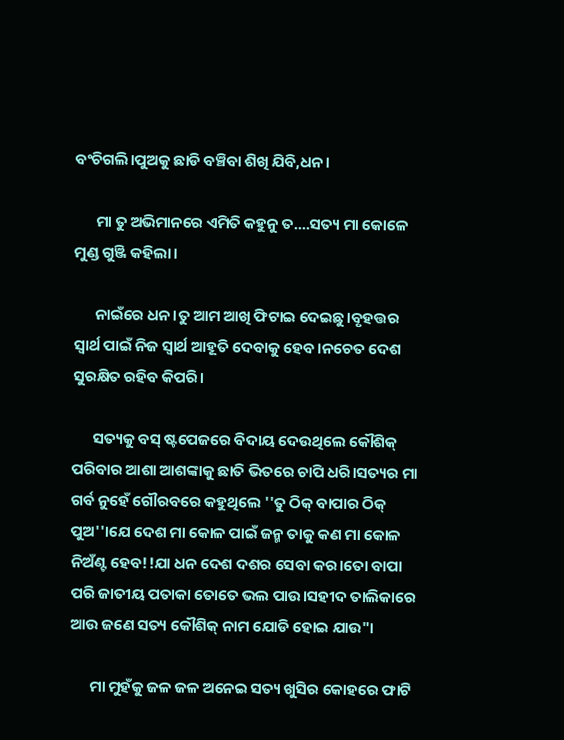ବଂଚିଗଲି।ପୁଅକୁ ଛାଡି ବଞ୍ଚିବା ଶିଖି ଯିବି,ଧନ।

      ମା ତୁ ଅଭିମାନରେ ଏମିତି କହୁନୁ ତ....ସତ୍ୟ ମା କୋଳେ ମୁଣ୍ଡ ଗୁଞ୍ଜି କହିଲା।

      ନାଇଁରେ ଧନ।ତୁ ଆମ ଆଖି ଫିଟାଇ ଦେଇଛୁ।ବୃହତ୍ତର ସ୍ୱାର୍ଥ ପାଇଁ ନିଜ ସ୍ୱାର୍ଥ ଆହୂତି ଦେବାକୁ ହେବ।ନଚେତ ଦେଶ ସୁରକ୍ଷିତ ରହିବ କିପରି।

      ସତ୍ୟକୁ ବସ୍ ଷ୍ଟପେଜରେ ବିଦାୟ ଦେଉଥିଲେ କୌଶିକ୍ ପରିବାର ଆଶା ଆଶଙ୍କାକୁ ଛାତି ଭିତରେ ଚାପି ଧରି।ସତ୍ୟର ମା ଗର୍ବ ନୁହେଁ ଗୌରବରେ କହୁଥିଲେ ''ତୁ ଠିକ୍ ବାପାର ଠିକ୍ ପୁଅ''।ଯେ ଦେଶ ମା କୋଳ ପାଇଁ ଜନ୍ମ ତାକୁ କଣ ମା କୋଳ ନିଅଁଣ୍ଟ ହେବ!!ଯା ଧନ ଦେଶ ଦଶର ସେବା କର।ତୋ ବାପା ପରି ଜାତୀୟ ପତାକା ତୋତେ ଭଲ ପାଉ।ସହୀଦ ତାଲିକାରେ ଆଉ ଜଣେ ସତ୍ୟ କୌଶିକ୍ ନାମ ଯୋଡି ହୋଇ ଯାଉ"।

      ମା ମୁହଁକୁ ଜଳ ଜଳ ଅନେଇ ସତ୍ୟ ଖୁସିର କୋହରେ ଫାଟି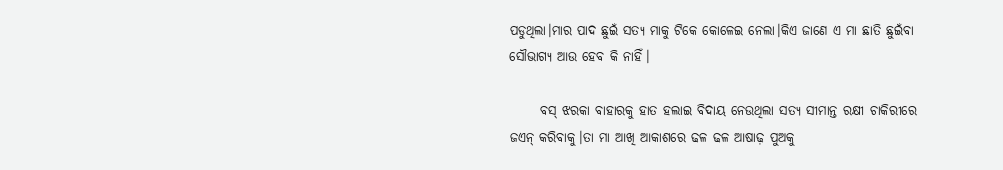ପଡୁଥିଲା।ମାର ପାଦ ଛୁଇଁ ସତ୍ୟ ମାକୁ ଟିକେ କୋଳେଇ ନେଲା।କିଏ ଜାଣେ ଏ ମା ଛାତି ଛୁଇଁବା ସୌଭାଗ୍ୟ ଆଉ ହେବ କି ନାହିଁ।

      ବସ୍ ଝରକା ବାହାରକୁ ହାତ ହଲାଇ ବିଦାୟ ନେଉଥିଲା ସତ୍ୟ ସୀମାନ୍ତ ରକ୍ଷୀ ଚାକିରୀରେ ଜଏନ୍ କରିବାକୁ।ତା ମା ଆଖି ଆକାଶରେ ଢଳ ଢଳ ଆଷାଢ଼ ପୁଅକୁ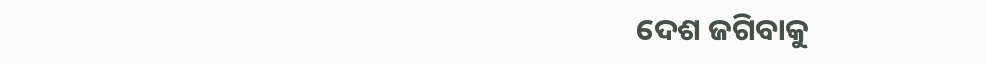ଦେଶ ଜଗିବାକୁ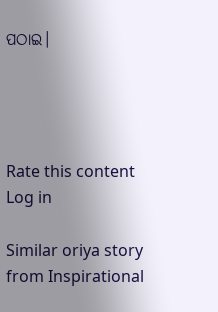ପଠାଇ।




Rate this content
Log in

Similar oriya story from Inspirational